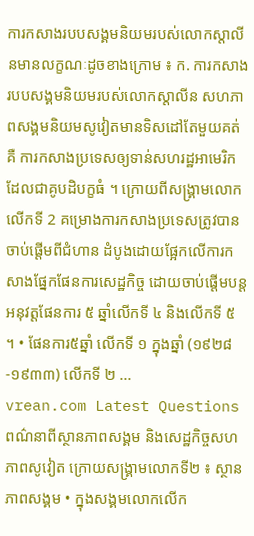ការកសាងរបបសង្គមនិយមរបស់លោកស្ដាលីនមានលក្ខណៈដូចខាងក្រោម ៖ ក. ការកសាងរបបសង្គមនិយមរបស់លោកស្តាលីន សហភាពសង្គមនិយមសូវៀតមានទិសដៅតែមួយគត់គឺ ការកសាងប្រទេសឲ្យទាន់សហរដ្ឋអាមេរិកដែលជាគូបដិបក្ខធំ ។ ក្រោយពីសង្រ្គាមលោកលើកទី 2 គម្រោងការកសាងប្រទេសត្រូវបានចាប់ផ្ដើមពីជំហាន ដំបូងដោយផ្អែកលើការកសាងផ្នែកផែនការសេដ្ឋកិច្ច ដោយចាប់ផ្ដើមបន្ដអនុវត្តផែនការ ៥ ឆ្នាំលើកទី ៤ និងលើកទី ៥ ។ • ផែនការ៥ឆ្នាំ លើកទី ១ ក្នុងឆ្នាំ (១៩២៨-១៩៣៣) លើកទី ២ ...
vrean.com Latest Questions
ពណ៌នាពីស្ថានភាពសង្គម និងសេដ្ឋកិច្ចសហភាពសូវៀត ក្រោយសង្រ្គាមលោកទី២ ៖ ស្ថានភាពសង្គម • ក្នុងសង្គមលោកលើក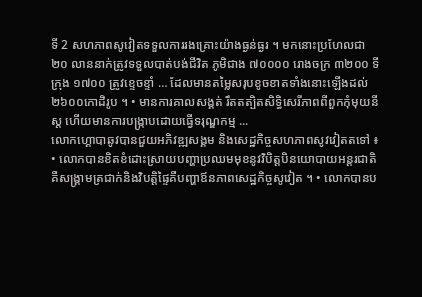ទី 2 សហភាពសូវៀតទទួលការរងគ្រោះយ៉ាងធ្ងន់ធ្ងរ ។ មកនោះប្រហែលជា ២០ លាននាក់ត្រូវទទួលបាត់បង់ជីវិត ភូមិជាង ៧០០០០ រោងចក្រ ៣២០០ ទីក្រុង ១៧០០ ត្រូវខ្ទេចខ្ទាំ … ដែលមានតម្លៃសរុបខូចខាតទាំងនោះឡើងដល់ ២៦០០កោដិរូប ។ • មានការគាលសង្គត់ រឹតតត្បិតសិទ្ធិសេរីភាពពីពួកកុំមុយនីស្ត ហើយមានការបង្ក្រាបដោយធ្វើទរុណ្ឌកម្ម ...
លោកហ្គោបាឆូវបានជួយអភិវឌ្ឍសង្គម និងសេដ្ឋកិច្ចសហភាពសូវវៀតតទៅ ៖ • លោកបានខិតខំដោះស្រាយបញ្ហាប្រឈមមុខនូវវិបិត្តបិនយោបាយអន្ដរជាតិគឺសង្រ្គាមត្រជាក់និងវិបត្តិផ្ទៃគឺបញ្ហាឪនភាពសេដ្ឋកិច្ចសូវៀត ។ • លោកបានប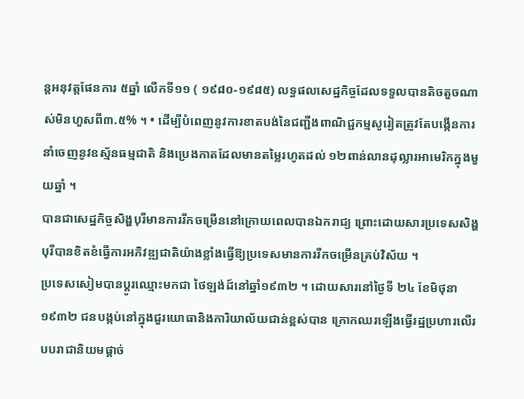ន្ដអនុវត្តផែនការ ៥ឆ្នាំ លើកទី១១ ( ១៩៨០-១៩៨៥) លទ្ធផលសេដ្ឋកិច្ចដែលទទួលបានតិចតួចណាស់មិនហួសពី៣.៥% ។ • ដើម្បីបំពេញនូវការខាតបង់នៃជញ្ជីងពាណិជ្ជកម្មសូរៀតត្រូវតែបង្កើនការនាំចេញនូវឧស្ម័នធម្មជាតិ និងប្រេងកាតដែលមានតម្លៃរហូតដល់ ១២ពាន់លានដុល្លារអាមេរិកក្នុងមួយឆ្នាំ ។
បានជាសេដ្ឋកិច្ចសិង្ហបុរីមានការរីកចម្រើននៅក្រោយពេលបានឯករាជ្យ ព្រោះដោយសារប្រទេសសិង្ហបុរីបានខិតខំធ្វើការអភិវឌ្ឍជាតិយ៉ាងខ្លាំងធ្វើឱ្យប្រទេសមានការរីកចម្រើនគ្រប់វិស័យ ។
ប្រទេសសៀមបានប្តូរឈ្មោះមកជា ថៃឡង់ដ៍នៅឆ្នាំ១៩៣២ ។ ដោយសារនៅថ្ងៃទី ២៤ ខែមិថុនា ១៩៣២ ជនបង្កប់នៅក្នុងជួរយោធានិងការិយាល័យជាន់ខ្ពស់បាន ក្រោកឈរឡើងធ្វើរដ្ឋប្រហារលើរបបរាជានិយមផ្តាច់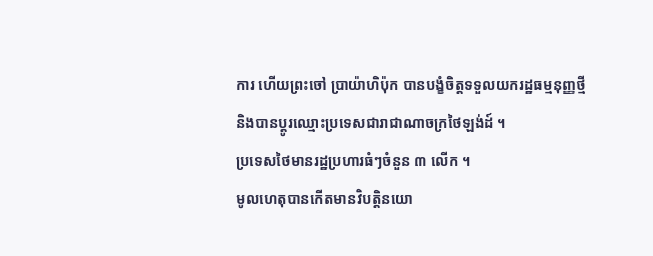ការ ហើយព្រះចៅ ប្រាយ៉ាហិប៉ុក បានបង្ខំចិត្តទទួលយករដ្ឋធម្មនុញ្ញថ្មីនិងបានប្តូរឈ្មោះប្រទេសជារាជាណាចក្រថៃឡង់ដ៍ ។
ប្រទេសថៃមានរដ្ឋប្រហារធំៗចំនួន ៣ លើក ។
មូលហេតុបានកើតមានវិបត្តិនយោ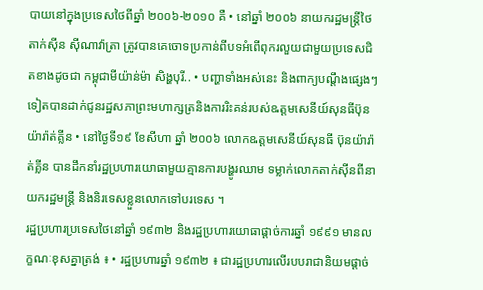បាយនៅក្នុងប្រទេសថៃពីឆ្នាំ ២០០៦-២០១០ គឺ • នៅឆ្នាំ ២០០៦ នាយករដ្ឋមន្ត្រីថៃ តាក់ស៊ីន ស៊ីណាវ៉ាត្រា ត្រូវបានគេចោទប្រកាន់ពីបទអំពើពុករលួយជាមួយប្រទេសជិតខាងដូចជា កម្ពុជាមីយ៉ាន់ម៉ា សិង្ហបុរី.. • បញ្ហាទាំងអស់នេះ និងពាក្យបណ្តឹងផ្សេងៗទៀតបានដាក់ជូនរដ្ឋសភាព្រះមហាក្សត្រនិងការរិះគន់របស់ឩត្តមសេនីយ៍សុនធីប៊ុនយ៉ារ៉ាត់គ្លីន • នៅថ្ងៃទី១៩ ខែសីហា ឆ្នាំ ២០០៦ លោកឩត្តមសេនីយ៍សុនធី ប៊ុនយ៉ារ៉ាត់គ្លីន បានដឹកនាំរដ្ឋប្រហារយោធាមួយគ្មានការបង្ហូរឈាម ទម្លាក់លោកតាក់ស៊ីនពីនាយករដ្ឋមន្ត្រី និងនិរទេសខ្លួនលោកទៅបរទេស ។
រដ្ឋប្រហារប្រទេសថៃនៅឆ្នាំ ១៩៣២ និងរដ្ឋប្រហារយោធាផ្តាច់ការឆ្នាំ ១៩៩១ មានលក្ខណៈខុសគ្នាត្រង់ ៖ • រដ្ឋប្រហារឆ្នាំ ១៩៣២ ៖ ជារដ្ឋប្រហារលើរបបរាជានិយមផ្តាច់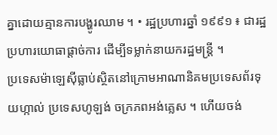គ្នាដោយគ្មានការបង្ហូរឈាម ។ • រដ្ឋប្រហារឆ្នាំ ១៩៩១ ៖ ជារដ្ឋប្រហារយោធាផ្តាច់ការ ដើម្បីទម្លាក់នាយករដ្ឋមន្ត្រី ។
ប្រទេសម៉ាឡេស៊ីធ្លាប់ស្ថិតនៅក្រោមអាណានិគមប្រទេសព័រទុយហ្កាល់ ប្រទេសហូឡង់ ចក្រភពអង់គ្លេស ។ ហើយចង់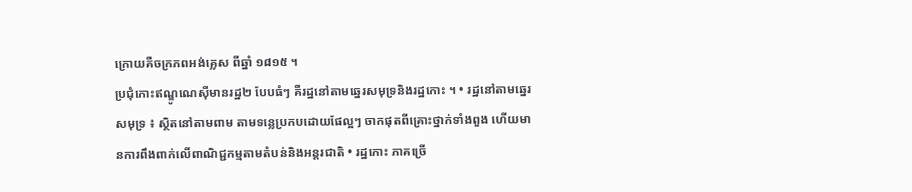ក្រោយគឺចក្រភពអង់គ្លេស ពីឆ្នាំ ១៨១៥ ។
ប្រជុំកោះឥណ្ឌូណេស៊ីមានរដ្ឋ២ បែបធំៗ គឺរដ្ឋនៅតាមឆ្នេរសមុទ្រនិងរដ្ឋកោះ ។ • រដ្ឋនៅតាមឆ្នេរសមុទ្រ ៖ ស្ថិតនៅតាមពាម តាមទន្លេប្រកបដោយផែល្អៗ ចាកផុតពីគ្រោះថ្នាក់ទាំងពួង ហើយមានការពឹងពាក់លើពាណិជ្ជកម្មតាមតំបន់និងអន្តរជាតិ • រដ្ឋកោះ ភាគច្រើ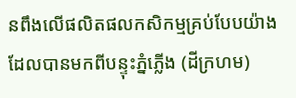នពឹងលើផលិតផលកសិកម្មគ្រប់បែបយ៉ាងដែលបានមកពីបន្ទុះភ្នំភ្លើង (ដីក្រហម)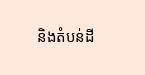និងតំបន់ដី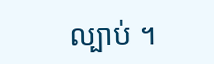ល្បាប់ ។